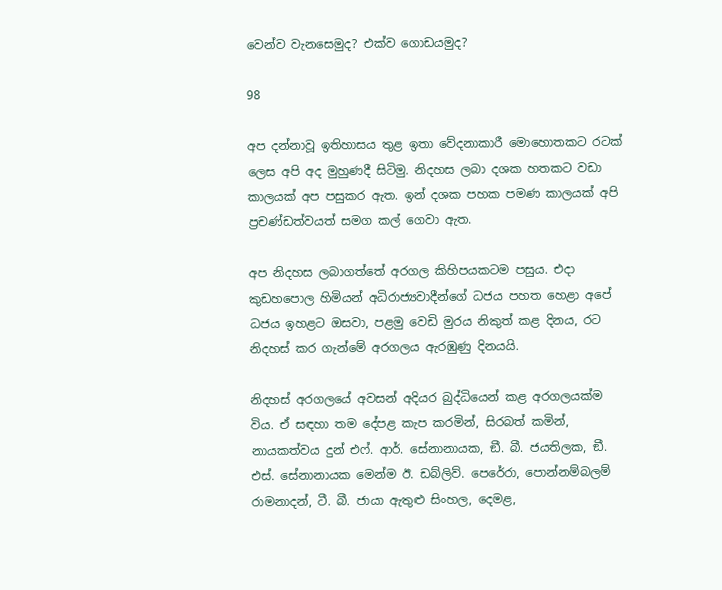වෙන්ව වැනසෙමුද? එක්ව ගොඩයමුද?

98

අප දන්නාවූ ඉතිහාසය තුළ ඉතා වේදනාකාරී මොහොතකට රටක් ලෙස අපි අද මුහුණදී සිටිමු. නිදහස ලබා දශක හතකට වඩා කාලයක් අප පසුකර ඇත. ඉන් දශක පහක පමණ කාලයක් අපි ප්‍රචණ්ඩත්වයත් සමග කල් ගෙවා ඇත.

අප නිදහස ලබාගත්තේ අරගල කිහිපයකටම පසුය. එදා කුඩහපොල හිමියන් අධිරාජ්‍යවාදීන්ගේ ධජය පහත හෙළා අපේ ධජය ඉහළට ඔසවා, පළමු වෙඩි මුරය නිකුත් කළ දිනය, රට නිදහස් කර ගැන්මේ අරගලය ඇරඹුණු දිනයයි.

නිදහස් අරගලයේ අවසන් අදියර බුද්ධියෙන් කළ අරගලයක්ම විය. ඒ සඳහා තම දේපළ කැප කරමින්, සිරබත් කමින්, නායකත්වය දුන් එෆ්. ආර්. සේනානායක, ඞී. බී. ජයතිලක, ඞී. එස්. සේනානායක මෙන්ම ඊ. ඩබ්ලිව්. පෙරේරා, පොන්නම්බලම් රාමනාදන්, ටී. බී. ජායා ඇතුළු සිංහල, දෙමළ,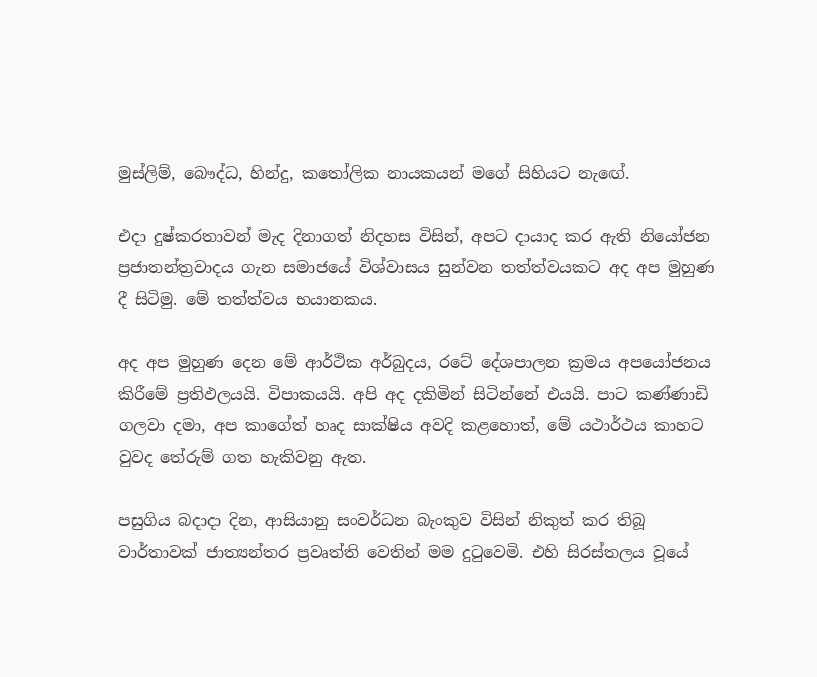මුස්ලිම්, බෞද්ධ, හින්දු, කතෝලික නායකයන් මගේ සිහියට නැඟේ.

එදා දුෂ්කරතාවන් මැද දිනාගත් නිදහස විසින්, අපට දායාද කර ඇති නියෝජන ප්‍රජාතන්ත්‍රවාදය ගැන සමාජයේ විශ්වාසය සුන්වන තත්ත්වයකට අද අප මුහුණ දී සිටිමු. මේ තත්ත්වය භයානකය.

අද අප මුහුණ දෙන මේ ආර්ථික අර්බුදය, රටේ දේශපාලන ක්‍රමය අපයෝජනය කිරීමේ ප්‍රතිඵලයයි. විපාකයයි. අපි අද දකිමින් සිටින්නේ එයයි. පාට කණ්ණාඩි ගලවා දමා, අප කාගේත් හෘද සාක්ෂිය අවදි කළහොත්, මේ යථාර්ථය කාහට වුවද තේරුම් ගත හැකිවනු ඇත.

පසුගිය බදාදා දින, ආසියානු සංවර්ධන බැංකුව විසින් නිකුත් කර තිබූ වාර්තාවක් ජාත්‍යන්තර ප්‍රවෘත්ති වෙතින් මම දුටුවෙමි. එහි සිරස්තලය වූයේ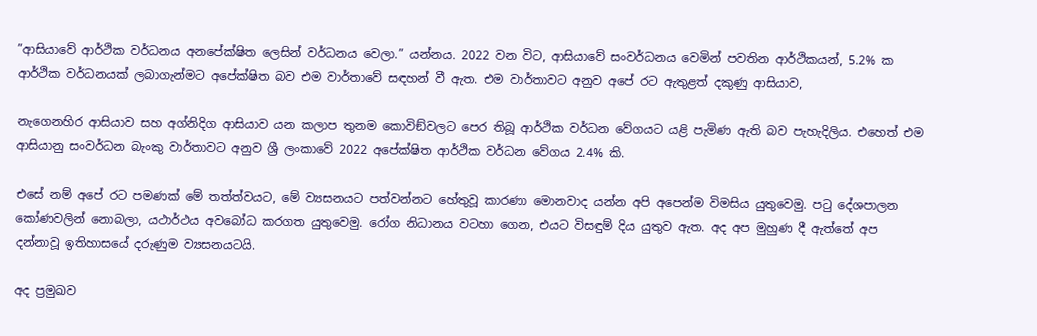”ආසියාවේ ආර්ථික වර්ධනය අනපේක්ෂිත ලෙසින් වර්ධනය වෙලා.” යන්නය. 2022 වන විට, ආසියාවේ සංවර්ධනය වෙමින් පවතින ආර්ථිකයන්, 5.2% ක ආර්ථික වර්ධනයක් ලබාගැන්මට අපේක්ෂිත බව එම වාර්තාවේ සඳහන් වී ඇත. එම වාර්තාවට අනුව අපේ රට ඇතුළත් දකුණු ආසියාව,

නැගෙනහිර ආසියාව සහ අග්නිදිග ආසියාව යන කලාප තුනම කොවිඞ්වලට පෙර තිබූ ආර්ථික වර්ධන වේගයට යළි පැමිණ ඇති බව පැහැදිලිය. එහෙත් එම ආසියානු සංවර්ධන බැංකු වාර්තාවට අනුව ශ්‍රී ලංකාවේ 2022 අපේක්ෂිත ආර්ථික වර්ධන වේගය 2.4% කි.

එසේ නම් අපේ රට පමණක් මේ තත්ත්වයට, මේ ව්‍යසනයට පත්වන්නට හේතුවූ කාරණා මොනවාද යන්න අපි අපෙන්ම විමසිය යුතුවෙමු. පටු දේශපාලන කෝණවලින් නොබලා, යථාර්ථය අවබෝධ කරගත යුතුවෙමු. රෝග නිධානය වටහා ගෙන, එයට විසඳුම් දිය යුතුව ඇත. අද අප මුහුණ දී ඇත්තේ අප දන්නාවූ ඉතිහාසයේ දරුණුම ව්‍යසනයටයි.

අද ප්‍රමුඛව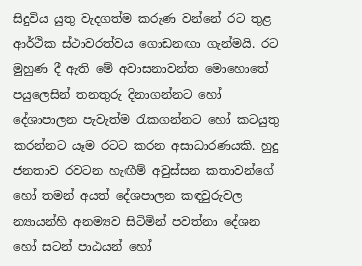සිදුවිය යුතු වැදගත්ම කරුණ වන්නේ රට තුළ ආර්ථික ස්ථාවරත්වය ගොඩනඟා ගැන්මයි. රට මුහුණ දී ඇති මේ අවාසනාවන්ත මොහොතේ පයුලෙසින් තනතුරු දිනාගන්නට හෝ දේශාපාලන පැවැත්ම රැකගන්නට හෝ කටයුතු කරන්නට යෑම රටට කරන අසාධාරණයකි. හුදු ජනතාව රවටන හැඟීම් අවුස්සන කතාවන්ගේ හෝ තමන් අයත් දේශපාලන කඳවුරුවල න්‍යායන්හි අනම්‍යව සිටිමින් පවත්නා දේශන හෝ සටන් පාඨයන් හෝ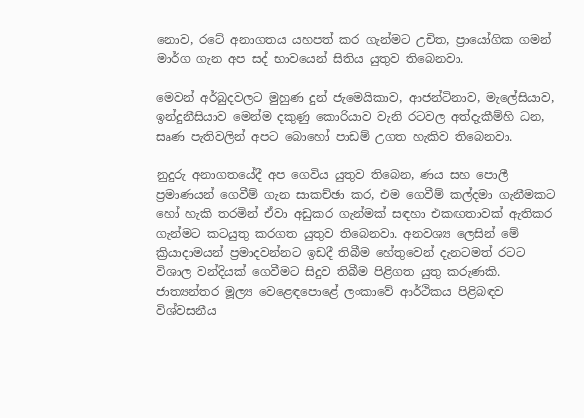නොව, රටේ අනාගතය යහපත් කර ගැන්මට උචිත, ප්‍රායෝගික ගමන් මාර්ග ගැන අප සද් භාවයෙන් සිතිය යුතුව තිබෙනවා.

මෙවන් අර්බුදවලට මුහුණ දුන් ජැමෙයිකාව, ආජන්ටිනාව, මැලේසියාව, ඉන්දුනීසියාව මෙන්ම දකුණු කොරියාව වැනි රටවල අත්දැකීම්හි ධන, සෘණ පැතිවලින් අපට බොහෝ පාඩම් උගත හැකිව තිබෙනවා.

නුදුරු අනාගතයේදී අප ගෙවිය යුතුව තිබෙන, ණය සහ පොලී ප්‍රමාණයන් ගෙවීම් ගැන සාකච්ඡා කර, එම ගෙවීම් කල්දමා ගැනීමකට හෝ හැකි තරමින් ඒවා අඩුකර ගැන්මක් සඳහා එකඟතාවක් ඇතිකර ගැන්මට කටයුතු කරගත යුතුව තිබෙනවා. අනවශ්‍ය ලෙසින් මේ ක්‍රියාදාමයන් ප්‍රමාදවන්නට ඉඩදී තිබීම හේතුවෙන් දැනටමත් රටට විශාල වන්දියක් ගෙවීමට සිදුව තිබීම පිළිගත යුතු කරුණකි. ජාත්‍යන්තර මූල්‍ය වෙළෙඳපොළේ ලංකාවේ ආර්ථිකය පිළිබඳව විශ්වසනීය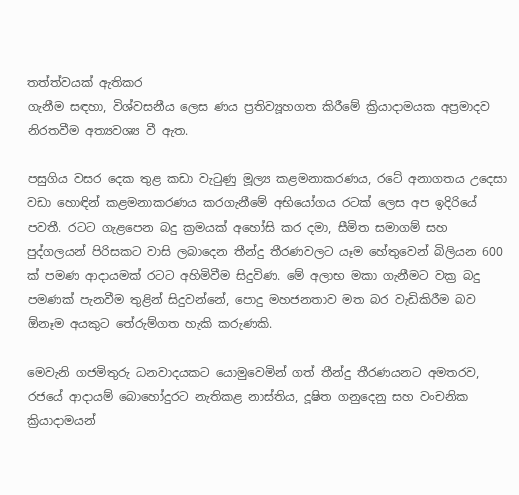තත්ත්වයක් ඇතිකර
ගැනීම සඳහා, විශ්වසනීය ලෙස ණය ප්‍රතිව්‍යූහගත කිරීමේ ක්‍රියාදාමයක අප්‍රමාදව නිරතවීම අත්‍යවශ්‍ය වී ඇත.

පසුගිය වසර දෙක තුළ කඩා වැටුණු මූල්‍ය කළමනාකරණය, රටේ අනාගතය උදෙසා වඩා හොඳින් කළමනාකරණය කරගැනීමේ අභියෝගය රටක් ලෙස අප ඉදිරියේ පවතී. රටට ගැළපෙන බදු ක්‍රමයක් අහෝසි කර දමා, සීමිත සමාගම් සහ පුද්ගලයන් පිරිසකට වාසි ලබාදෙන තීන්දු තීරණවලට යෑම හේතුවෙන් බිලියන 600 ක් පමණ ආදායමක් රටට අහිමිවීම සිදුවිණ. මේ අලාභ මකා ගැනීමට වක්‍ර බදු පමණක් පැනවීම තුළින් සිදුවන්නේ, පොදු මහජනතාව මත බර වැඩිකිරීම බව ඕනෑම අයකුට තේරුම්ගත හැකි කරුණකි.

මෙවැනි ගජමිතුරු ධනවාදයකට යොමුවෙමින් ගත් තීන්දු තීරණයනට අමතරව, රජයේ ආදායම් බොහෝදුරට නැතිකළ නාස්තිය, දූෂිත ගනුදෙනු සහ වංචනික ක්‍රියාදාමයන්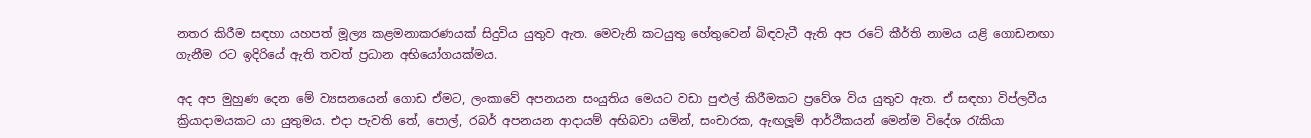නතර කිරීම සඳහා යහපත් මූල්‍ය කළමනාකරණයක් සිදුවිය යුතුව ඇත. මෙවැනි කටයුතු හේතුවෙන් බිඳවැටී ඇති අප රටේ කීර්ති නාමය යළි ගොඩනඟා ගැනීම රට ඉදිරියේ ඇති තවත් ප්‍රධාන අභියෝගයක්මය.

අද අප මුහුණ දෙන මේ ව්‍යසනයෙන් ගොඩ ඒමට, ලංකාවේ අපනයන සංයුතිය මෙයට වඩා පුළුල් කිරීමකට ප්‍රවේශ විය යුතුව ඇත. ඒ සඳහා විප්ලවීය ක්‍රියාදාමයකට යා යුතුමය. එදා පැවති තේ, පොල්, රබර් අපනයන ආදායම් අභිබවා යමින්, සංචාරක, ඇඟලූම් ආර්ථිකයන් මෙන්ම විදේශ රැකියා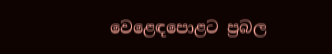වෙළෙඳපොළට ප්‍රබල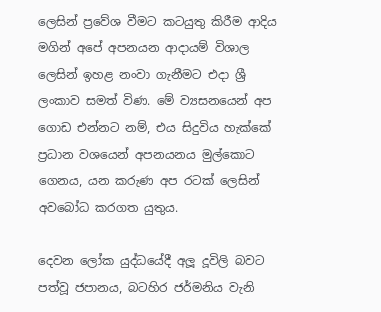ලෙසින් ප්‍රවේශ වීමට කටයුතු කිරීම ආදිය මගින් අපේ අපනයන ආදායම් විශාල ලෙසින් ඉහළ නංවා ගැනීමට එදා ශ්‍රී ලංකාව සමත් විණ. මේ ව්‍යසනයෙන් අප ගොඩ එන්නට නම්, එය සිදුවිය හැක්කේ ප්‍රධාන වශයෙන් අපනයනය මුල්කොට ගෙනය, යන කරුණ අප රටක් ලෙසින් අවබෝධ කරගත යුතුය.

දෙවන ලෝක යුද්ධයේදී අලූ දූවිලි බවට පත්වූ ජපානය, බටහිර ජර්මනිය වැනි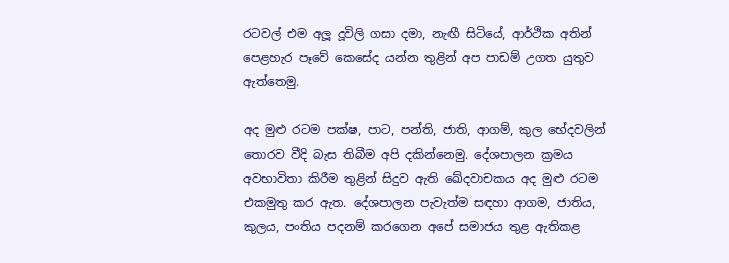රටවල් එම අලූ දූවිලි ගසා දමා, නැඟී සිටියේ, ආර්ථික අතින් පෙළහැර පෑවේ කෙසේද යන්න තුළින් අප පාඩම් උගත යුතුව ඇත්තෙමු.

අද මුළු රටම පක්ෂ, පාට, පන්ති, ජාති, ආගම්, කුල භේදවලින් තොරව වීදි බැස තිබීම අපි දකින්නෙමු. දේශපාලන ක්‍රමය අවභාවිතා කිරීම තුළින් සිදුව ඇති ඛේදවාචකය අද මුළු රටම එකමුතු කර ඇත. දේශපාලන පැවැත්ම සඳහා ආගම, ජාතිය, කුලය, පංතිය පදනම් කරගෙන අපේ සමාජය තුළ ඇතිකළ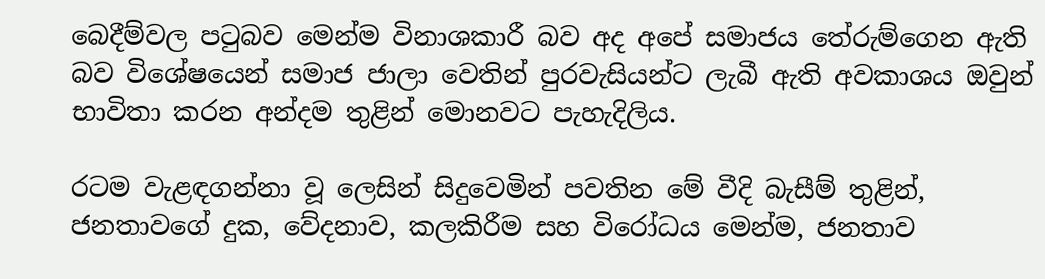බෙදීම්වල පටුබව මෙන්ම විනාශකාරී බව අද අපේ සමාජය තේරුම්ගෙන ඇති බව විශේෂයෙන් සමාජ ජාලා වෙතින් පුරවැසියන්ට ලැබී ඇති අවකාශය ඔවුන් භාවිතා කරන අන්දම තුළින් මොනවට පැහැදිලිය.

රටම වැළඳගන්නා වූ ලෙසින් සිදුවෙමින් පවතින මේ වීදි බැසීම් තුළින්, ජනතාවගේ දුක, වේදනාව, කලකිරීම සහ විරෝධය මෙන්ම, ජනතාව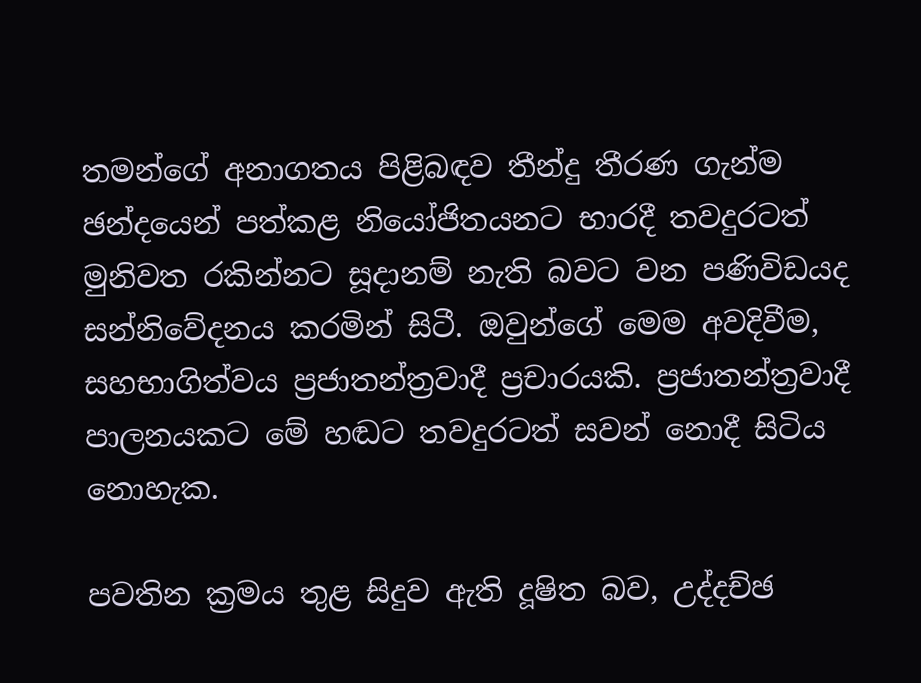තමන්ගේ අනාගතය පිළිබඳව තීන්දු තීරණ ගැන්ම ඡන්දයෙන් පත්කළ නියෝජිතයනට භාරදී තවදුරටත් මුනිවත රකින්නට සූදානම් නැති බවට වන පණිවිඩයද සන්නිවේදනය කරමින් සිටී. ඔවුන්ගේ මෙම අවදිවීම, සහභාගිත්වය ප්‍රජාතන්ත්‍රවාදී ප්‍රචාරයකි. ප්‍රජාතන්ත්‍රවාදී පාලනයකට මේ හඬට තවදුරටත් සවන් නොදී සිටිය නොහැක.

පවතින ක්‍රමය තුළ සිදුව ඇති දූෂිත බව, උද්දච්ඡ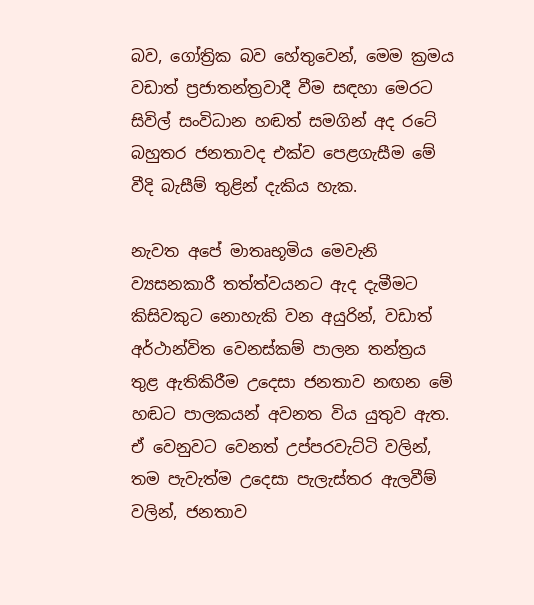බව, ගෝත්‍රික බව හේතුවෙන්, මෙම ක්‍රමය වඩාත් ප්‍රජාතන්ත්‍රවාදී වීම සඳහා මෙරට සිවිල් සංවිධාන හඬත් සමගින් අද රටේ බහුතර ජනතාවද එක්ව පෙළගැසීම මේ වීදි බැසීම් තුළින් දැකිය හැක.

නැවත අපේ මාතෘභූමිය මෙවැනි ව්‍යසනකාරී තත්ත්වයනට ඇද දැමීමට කිසිවකුට නොහැකි වන අයුරින්, වඩාත් අර්ථාන්විත වෙනස්කම් පාලන තන්ත්‍රය තුළ ඇතිකිරීම උදෙසා ජනතාව නඟන මේ හඬට පාලකයන් අවනත විය යුතුව ඇත. ඒ වෙනුවට වෙනත් උප්පරවැට්ටි වලින්, තම පැවැත්ම උදෙසා පැලැස්තර ඇලවීම් වලින්, ජනතාව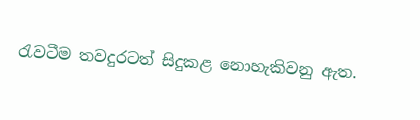රැවටීම තවදුරටත් සිදුකළ නොහැකිවනු ඇත.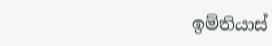ඉම්තියාස්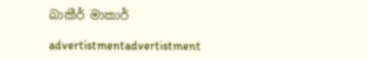බාකීර් මාකාර්

advertistmentadvertistment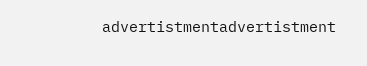advertistmentadvertistment